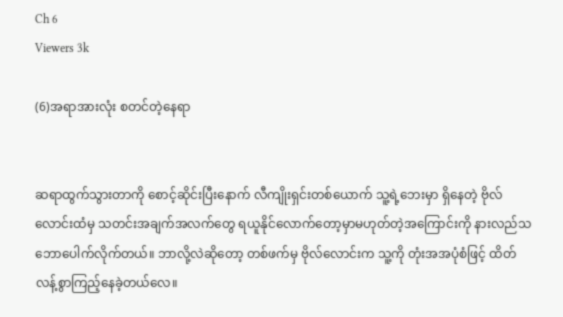Ch 6
Viewers 3k

(6)အရာအားလုံး စတင်တဲ့နေရာ


ဆရာထွက်သွားတာကို စောင့်ဆိုင်းပြီးနောက် လီကျိုးရှင်းတစ်ယောက် သူ့ရဲ့ဘေးမှာ ရှိနေတဲ့ ဗိုလ်လောင်းထံမှ သတင်းအချက်အလက်တွေ ရယူနိုင်လောက်တော့မှာမဟုတ်တဲ့အကြောင်းကို နားလည်သဘောပေါက်လိုက်တယ်။ ဘာလို့လဲဆိုတော့ တစ်ဖက်မှ ဗိုလ်လောင်းက သူ့ကို တုံးအအပုံစံဖြင့် ထိတ်လန့်စွာကြည့်နေခဲ့တယ်လေ။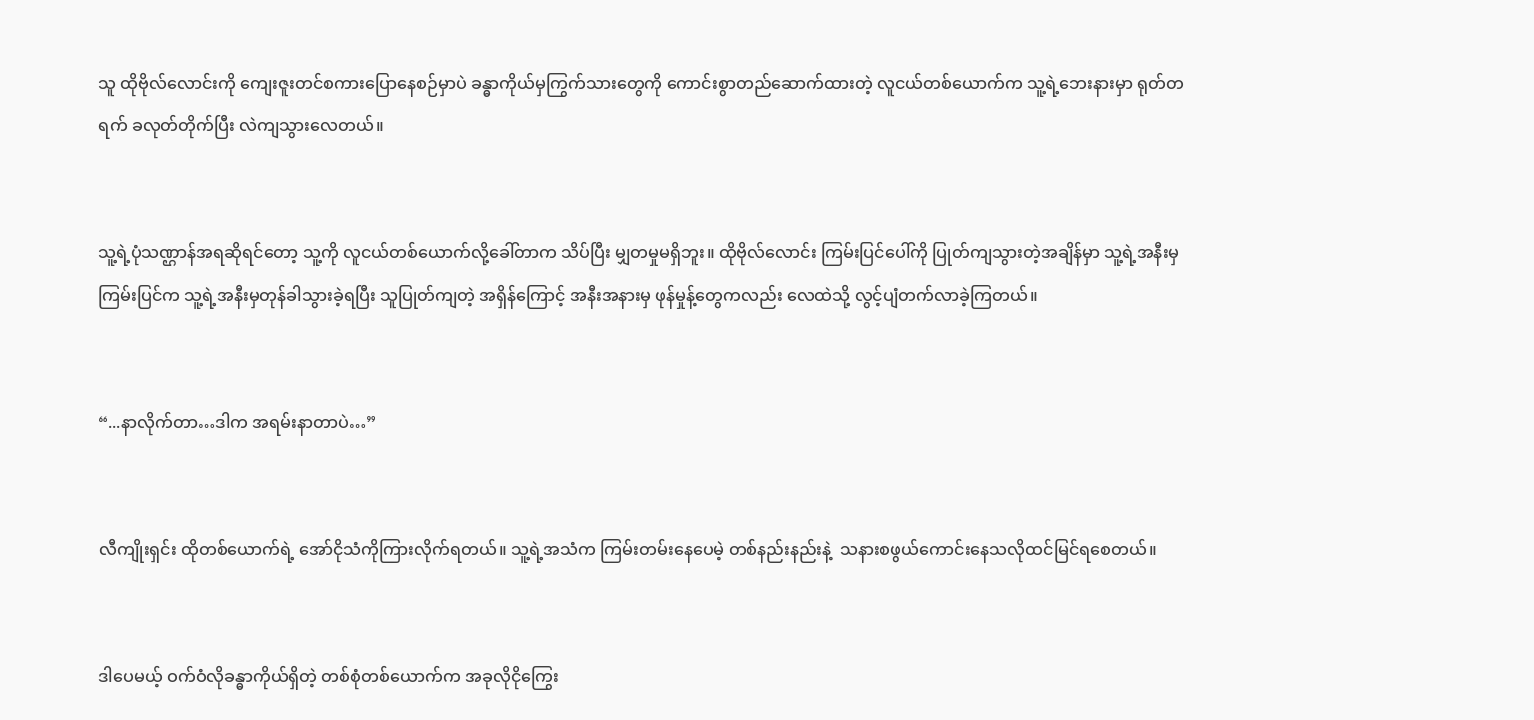သူ ထိုဗိုလ်လောင်းကို ကျေးဇူးတင်စကားပြောနေစဉ်မှာပဲ ခန္ဓာကိုယ်မှကြွက်သားတွေကို ကောင်းစွာတည်ဆောက်ထားတဲ့ လူငယ်တစ်ယောက်က သူ့ရဲ့ဘေးနားမှာ ရုတ်တရက် ခလုတ်တိုက်ပြီး လဲကျသွားလေတယ်။


သူ့ရဲ့ပုံသဏ္ဌာန်အရဆိုရင်တော့ သူ့ကို လူငယ်တစ်ယောက်လို့ခေါ်တာက သိပ်ပြီး မျှတမှုမရှိဘူး။ ထိုဗိုလ်လောင်း ကြမ်းပြင်ပေါ်ကို ပြုတ်ကျသွားတဲ့အချိန်မှာ သူ့ရဲ့အနီးမှကြမ်းပြင်က သူ့ရဲ့အနီးမှတုန်ခါသွားခဲ့ရပြီး သူပြုတ်ကျတဲ့ အရှိန်ကြောင့် အနီးအနားမှ ဖုန်မှုန့်တွေကလည်း လေထဲသို့ လွင့်ပျံတက်လာခဲ့ကြတယ်။


“...နာလိုက်တာ…ဒါက အရမ်းနာတာပဲ…”


လီကျိုးရှင်း ထိုတစ်ယောက်ရဲ့ အော်ငိုသံကိုကြားလိုက်ရတယ်။ သူ့ရဲ့အသံက ကြမ်းတမ်းနေပေမဲ့ တစ်နည်းနည်းနဲ့  သနားစဖွယ်ကောင်းနေသလိုထင်မြင်ရစေတယ်။


ဒါပေမယ့် ဝက်ဝံလိုခန္ဓာကိုယ်ရှိတဲ့ တစ်စုံတစ်ယောက်က အခုလိုငိုကြွေး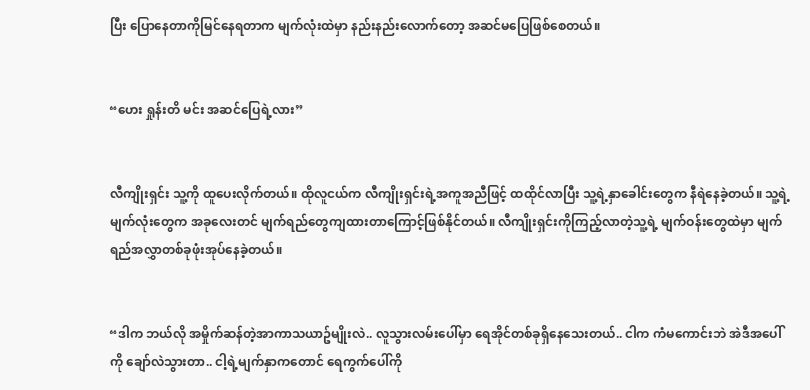ပြီး ပြောနေတာကိုမြင်နေရတာက မျက်လုံးထဲမှာ နည်းနည်းလောက်တော့ အဆင်မပြေဖြစ်စေတယ်။


“ဟေး ရှုန်းတိ မင်း အဆင်ပြေရဲ့လား”


လီကျိုးရှင်း သူ့ကို ထူပေးလိုက်တယ်။ ထိုလူငယ်က လီကျိုးရှင်းရဲ့အကူအညီဖြင့် ထထိုင်လာပြီး သူ့ရဲ့နှာခေါင်းတွေက နီရဲနေခဲ့တယ်။ သူ့ရဲ့မျက်လုံးတွေက အခုလေးတင် မျက်ရည်တွေကျထားတာကြောင့်ဖြစ်နိုင်တယ်။ လီကျိုးရှင်းကိုကြည့်လာတဲ့သူ့ရဲ့ မျက်ဝန်းတွေထဲမှာ မျက်ရည်အလွှာတစ်ခုဖုံးအုပ်နေခဲ့တယ်။


“ဒါက ဘယ်လို အမှိုက်ဆန်တဲ့အာကာသယာဥ်မျိုးလဲ.. လူသွားလမ်းပေါ်မှာ ရေအိုင်တစ်ခုရှိနေသေးတယ်.. ငါက ကံမကောင်းဘဲ အဲဒီအပေါ်ကို ချော်လဲသွားတာ.. ငါ့ရဲ့မျက်နှာကတောင် ရေကွက်ပေါ်ကို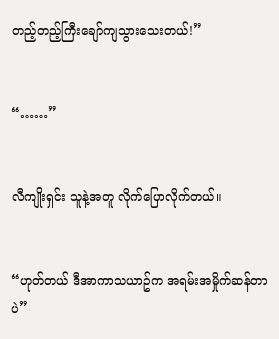တည့်တည့်ကြီးချော်ကျသွားသေးတယ်!”


“……”


လီကျိုးရှင်း သူနဲ့အတူ လိုက်ပြောလိုက်တယ်။


“ဟုတ်တယ် ဒီအာကာသယာဥ်က အရမ်းအမှိုက်ဆန်တာပဲ”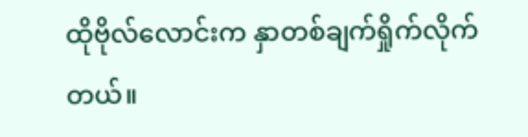ထိုဗိုလ်လောင်းက နှာတစ်ချက်ရှိုက်လိုက်တယ်။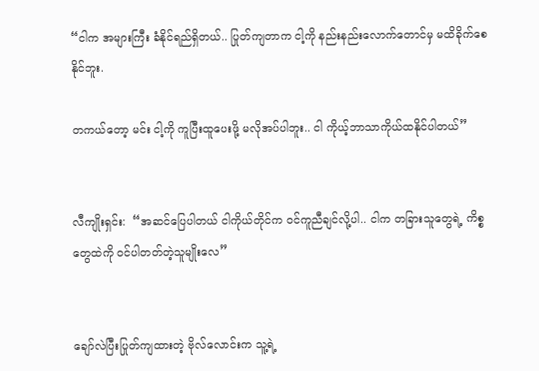“ငါက အများကြီး ခံနိုင်ရည်ရှိတယ်.. ပြုတ်ကျတာက ငါ့ကို နည်းနည်းလောက်တောင်မှ မထိခိုက်စေနိုင်ဘူး.

တကယ်တော့ မင်း ငါ့ကို ကူပြီးထူပေးဖို့ မလိုအပ်ပါဘူး.. ငါ ကိုယ့်ဘာသာကိုယ်ထနိုင်ပါတယ်”


လီကျိုးရှင်း:  “အဆင်ပြေပါတယ် ငါကိုယ်တိုင်က ဝင်ကူညီချင်လို့ပါ.. ငါက တခြားသူတွေရဲ့ ကိစ္စတွေထဲကို ဝင်ပါတတ်တဲ့သူမျိုးလေ”


ချော်လဲပြီးပြုတ်ကျထားတဲ့ ဗိုလ်လောင်းက သူ့ရဲ့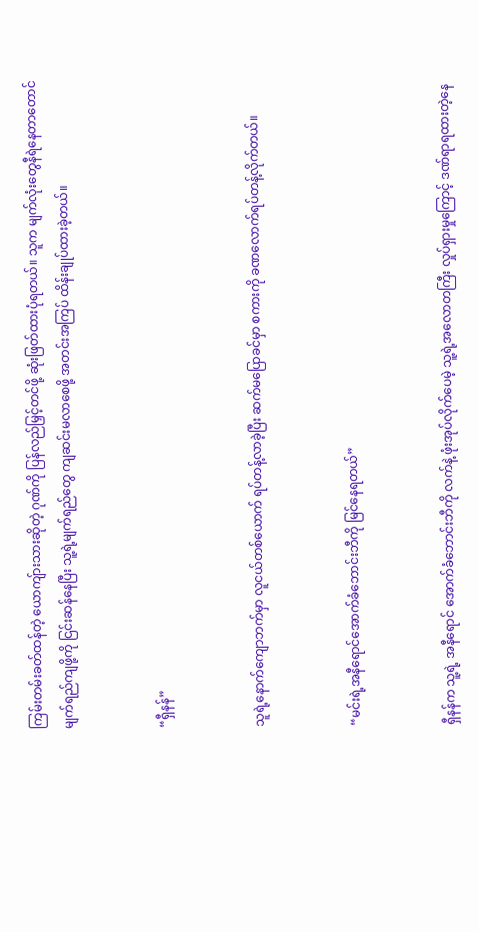ကြမ်းတမ်းခတ်ထန်တဲ့ ယောကျ်ားသားဆိုတဲ့ ဂုဏ်ကို ပြန်လည်မြှင့်တင်ဖို့ ဆုံးဖြတ်ထားပုံရတယ်။ သူက မျက်လုံးတွေနီရဲနေတာတောင် မျက်ရည်ကျဖို့ကို ငြင်းဆန်နေပြီး သူ့ရဲ့မျက်ရည်တွေ ကျဆင်းမလာစေဖို့ အတင်းအကြပ် ထိန်းချုပ်ထားခဲ့တယ်။


“ရှီနန်”


သူရဲ့နောက်ကျောဘက်မှာ လူငယ်တစ်ယောက် ရပ်တန့်လာခဲ့ပြီး ဆက်မပြောခင်မှာ စကားကို ခဏလောက်ရပ်တန့်လိုက်တယ်။


“မင်းရဲ့အနီရောင်အောက်ခံဘောင်းဘီကို မြင်နေရတယ်”


ရှီနန်က သူ့ရဲ့ အနီရောင် အောက်ခံဘောင်းဘီကို လက်နဲ့ ဖုံးအုပ်လိုက်ပေမဲ့ သူ့ရဲ့အလောတကြီး လှုပ်ရှားမှုကြောင့် ဒဏ်ရာရထားတဲ့နေ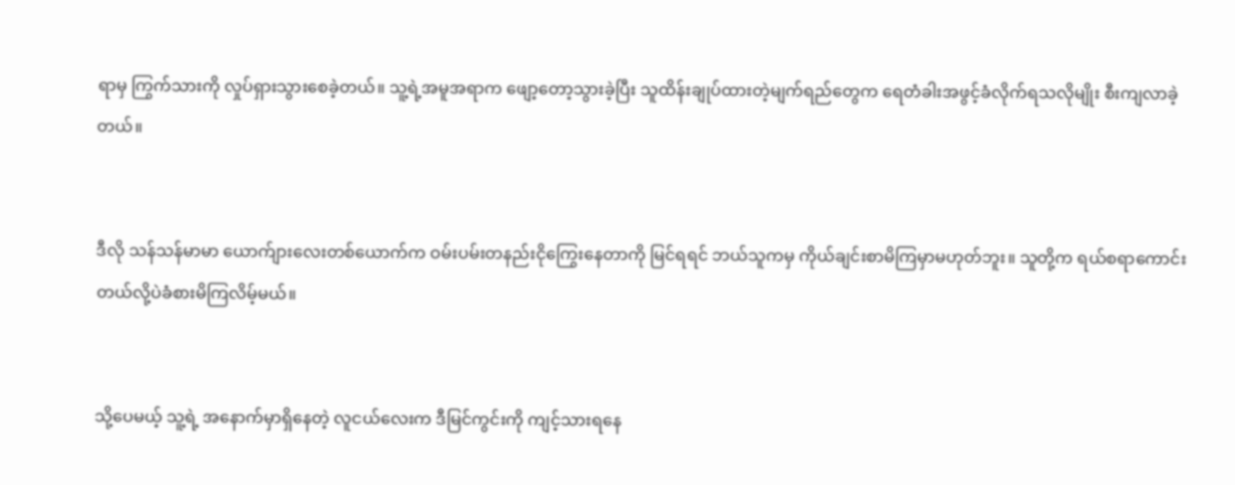ရာမှ ကြွက်သားကို လှုပ်ရှားသွားစေခဲ့တယ်။ သူ့ရဲ့အမူအရာက ဖျော့တော့သွားခဲ့ပြီး သူထိန်းချုပ်ထားတဲ့မျက်ရည်တွေက ရေတံခါးအဖွင့်ခံလိုက်ရသလိုမျိုး စီးကျလာခဲ့တယ်။


ဒီလို သန်သန်မာမာ ယောက်ျားလေးတစ်ယောက်က ဝမ်းပမ်းတနည်းငိုကြွေးနေတာကို မြင်ရရင် ဘယ်သူကမှ ကိုယ်ချင်းစာမိကြမှာမဟုတ်ဘူး။ သူတို့က ရယ်စရာကောင်းတယ်လို့ပဲခံစားမိကြလိမ့်မယ်။


သို့ပေမယ့် သူ့ရဲ့ အနောက်မှာရှိနေတဲ့ လူငယ်လေးက ဒီမြင်ကွင်းကို ကျင့်သားရနေ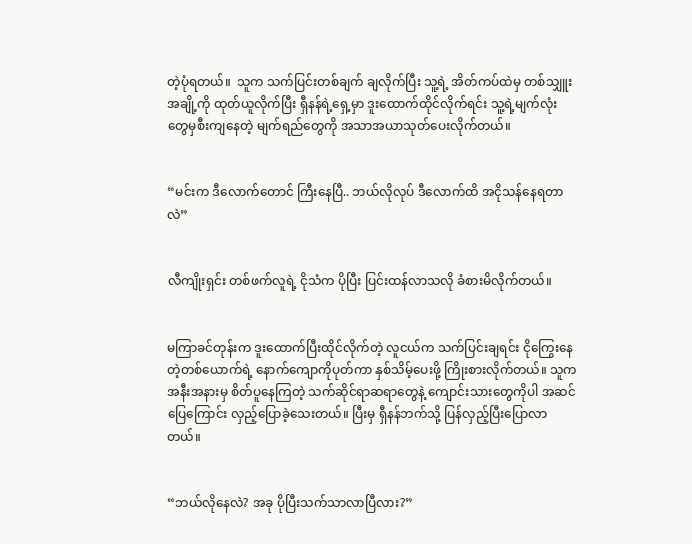တဲ့ပုံရတယ်။  သူက သက်ပြင်းတစ်ချက် ချလိုက်ပြီး သူ့ရဲ့ အိတ်ကပ်ထဲမှ တစ်သျှူးအချို့ကို ထုတ်ယူလိုက်ပြီး ရှီနန်ရဲ့ရှေ့မှာ ဒူးထောက်ထိုင်လိုက်ရင်း သူ့ရဲ့မျက်လုံးတွေမှစီးကျနေတဲ့ မျက်ရည်တွေကို အသာအယာသုတ်ပေးလိုက်တယ်။


“မင်းက ဒီလောက်တောင် ကြီးနေပြီ.. ဘယ်လိုလုပ် ဒီလောက်ထိ အငိုသန်နေရတာလဲ”


လီကျိုးရှင်း တစ်ဖက်လူရဲ့ ငိုသံက ပိုပြီး ပြင်းထန်လာသလို ခံစားမိလိုက်တယ်။


မကြာခင်တုန်းက ဒူးထောက်ပြီးထိုင်လိုက်တဲ့ လူငယ်က သက်ပြင်းချရင်း ငိုကြွေးနေတဲ့တစ်ယောက်ရဲ့ နောက်ကျောကိုပုတ်ကာ နှစ်သိမ့်ပေးဖို့ ကြိုးစားလိုက်တယ်။ သူက အနီးအနားမှ စိတ်ပူနေကြတဲ့ သက်ဆိုင်ရာဆရာတွေနဲ့ ကျောင်းသားတွေကိုပါ အဆင်ပြေကြောင်း လှည့်ပြောခဲ့သေးတယ်။ ပြီးမှ ရှီနန်ဘက်သို့ ပြန်လှည့်ပြီးပြောလာတယ်။


“ဘယ်လိုနေလဲ? အခု ပိုပြီးသက်သာလာပြီလား?”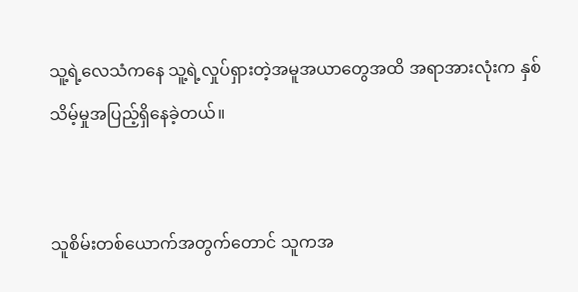သူ့ရဲ့လေသံကနေ သူ့ရဲ့လှုပ်ရှားတဲ့အမူအယာတွေအထိ အရာအားလုံးက နှစ်သိမ့်မှုအပြည့်ရှိနေခဲ့တယ်။


သူစိမ်းတစ်ယောက်အတွက်တောင် သူကအ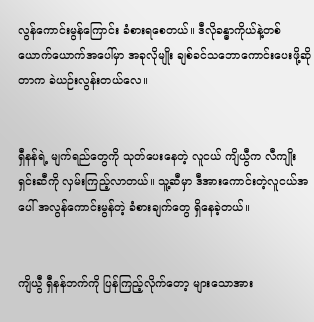လွန်ကောင်းမွန်ကြောင်း ခံစားရစေတယ်။ ဒီလိုခန္ဓာကိုယ်နဲ့တစ်ယောက်ယောက်အပေါ်မှာ အခုလိုမျိုး ချစ်ခင်သဘောကောင်းပေးဖို့ဆိုတာက ခဲယဉ်းလွန်းတယ်လေ။


ရှီနန်ရဲ့ မျက်ရည်တွေကို သုတ်ပေးနေတဲ့ လူငယ် ကျိယွီက လီကျိုးရှင်းဆီကို လှမ်းကြည့်လာတယ်။ သူ့ဆီမှာ ဒီအားကောင်းတဲ့လူငယ်အပေါ် အလွန်ကောင်းမွန်တဲ့ ခံစားချက်တွေ ရှိနေခဲ့တယ်။


ကျိယွီ ရှီနန်ဘက်ကို ပြန်ကြည့်လိုက်တော့ များသောအား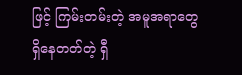ဖြင့် ကြမ်းတမ်းတဲ့ အမူအရာတွေရှိနေတတ်တဲ့ ရှီ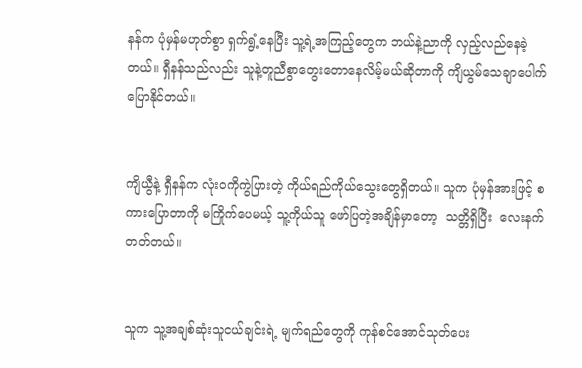နန်က ပုံမှန်မဟုတ်စွာ ရှက်ရွံ့နေပြီး သူ့ရဲ့အကြည့်တွေက ဘယ်နဲ့ညာကို လှည့်လည်နေခဲ့တယ်။ ရှီနန်သည်လည်း သူနဲ့တူညီစွာတွေးတောနေလိမ့်မယ်ဆိုတာကို ကျိယွမ်သေချာပေါက်ပြောနိုင်တယ်။


ကျိယွီနဲ့ ရှီနန်က လုံးဝကိုကွဲပြားတဲ့ ကိုယ်ရည်ကိုယ်သွေးတွေရှိတယ်။ သူက ပုံမှန်အားဖြင့် စကားပြောတာကို မကြိုက်ပေမယ့် သူ့ကိုယ်သူ ဖော်ပြတဲ့အချိန်မှာတော့  သတ္တိရှိပြီး  လေးနက်တတ်တယ်။


သူက သူ့အချစ်ဆုံးသူငယ်ချင်းရဲ့ မျက်ရည်တွေကို ကုန်စင်အောင်သုတ်ပေး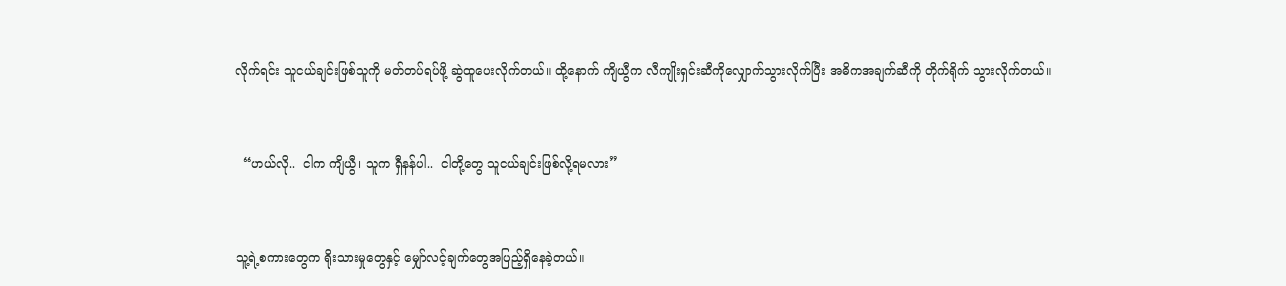လိုက်ရင်း သူငယ်ချင်းဖြစ်သူကို မတ်တပ်ရပ်ဖို့ ဆွဲထူပေးလိုက်တယ်။ ထို့နောက် ကျိယွီက လီကျိုးရှင်းဆီကိုလျှောက်သွားလိုက်ပြီး အဓိကအချက်ဆီကို တိုက်ရိုက် သွားလိုက်တယ်။


  “ဟယ်လို..  ငါက ကျိယွီ၊ သူက ရှီနန်ပါ..  ငါတို့တွေ သူငယ်ချင်းဖြစ်လို့ရမလား”


သူ့ရဲ့စကားတွေက ရိုးသားမှုတွေနှင့် မျှော်လင့်ချက်တွေအပြည့်ရှိနေခဲ့တယ်။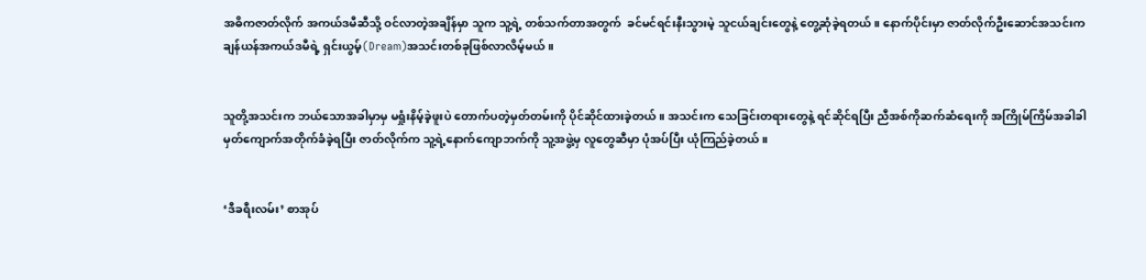အဓိကဇာတ်လိုက် အကယ်ဒမီဆီသို့ ဝင်လာတဲ့အချိန်မှာ သူက သူ့ရဲ့ တစ်သက်တာအတွက်  ခင်မင်ရင်းနီးသွားမဲ့ သူငယ်ချင်းတွေနဲ့ တွေ့ဆုံခဲ့ရတယ်။ နောက်ပိုင်းမှာ ဇာတ်လိုက်ဦးဆောင်အသင်းက ချန်ယန်အကယ်ဒမီရဲ့ ရှင်းယွမ့်(Dream)အသင်းတစ်ခုဖြစ်လာလိမ့်မယ်။


သူတို့အသင်းက ဘယ်သောအခါမှာမှ မရှုံးနိမ့်ခဲ့ဖူးပဲ တောက်ပတဲ့မှတ်တမ်းကို ပိုင်ဆိုင်ထားခဲ့တယ်။ အသင်းက သေခြင်းတရားတွေနဲ့ ရင်ဆိုင်ရပြီး ညီအစ်ကိုဆက်ဆံရေးကို အကြိုမ်ကြိမ်အခါခါမှတ်ကျောက်အတိုက်ခံခဲ့ရပြီး ဇာတ်လိုက်က သူ့ရဲ့နောက်ကျောဘက်ကို သူ့အဖွဲ့မှ လူတွေဆီမှာ ပုံအပ်ပြီး ယုံကြည်ခဲ့တယ်။


‘ဒီခရီးလမ်း’ စာအုပ်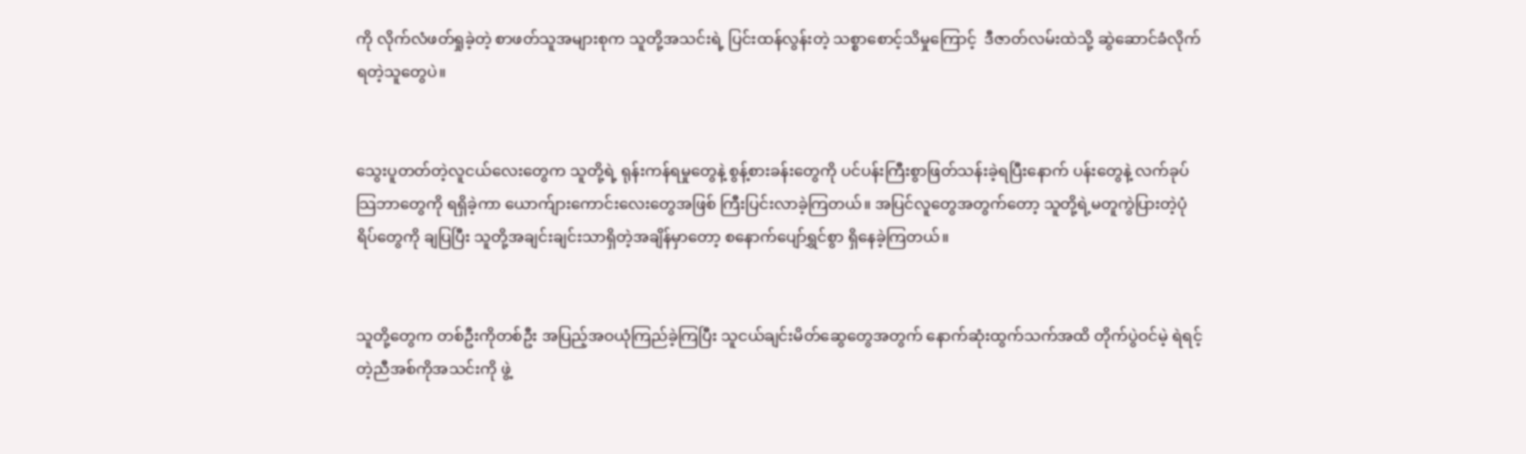ကို လိုက်လံဖတ်ရှုခဲ့တဲ့ စာဖတ်သူအများစုက သူတို့အသင်းရဲ့ ပြင်းထန်လွန်းတဲ့ သစ္စာစောင့်သိမှုကြောင့်  ဒီဇာတ်လမ်းထဲသို့ ဆွဲဆောင်ခံလိုက်ရတဲ့သူတွေပဲ။


သွေးပူတတ်တဲ့လူငယ်လေးတွေက သူတို့ရဲ့ ရုန်းကန်ရမှုတွေနဲ့ စွန့်စားခန်းတွေကို ပင်ပန်းကြီးစွာဖြတ်သန်းခဲ့ရပြီးနောက် ပန်းတွေနဲ့ လက်ခုပ်သြဘာတွေကို ရရှိခဲ့ကာ ယောက်ျားကောင်းလေးတွေအဖြစ် ကြီးပြင်းလာခဲ့ကြတယ်။ အပြင်လူတွေအတွက်တော့ သူတို့ရဲ့မတူကွဲပြားတဲ့ပုံရိပ်တွေကို ချပြပြီး သူတို့အချင်းချင်းသာရှိတဲ့အချိန်မှာတော့ စနောက်ပျော်ရွှင်စွာ ရှိနေခဲ့ကြတယ်။


သူတို့တွေက တစ်ဦးကိုတစ်ဦး အပြည့်အဝယုံကြည်ခဲ့ကြပြီး သူငယ်ချင်းမိတ်ဆွေတွေအတွက် နောက်ဆုံးထွက်သက်အထိ တိုက်ပွဲဝင်မဲ့ ရဲရင့်တဲ့ညီအစ်ကိုအသင်းကို ဖွဲ့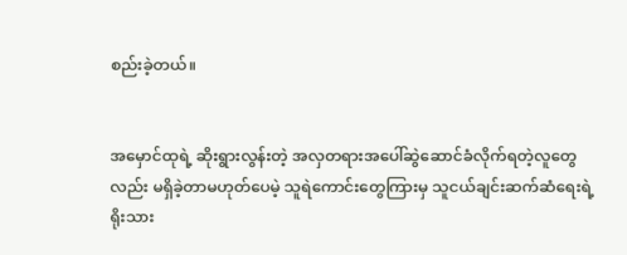စည်းခဲ့တယ်။


အမှောင်ထုရဲ့ ဆိုးရွားလွန်းတဲ့ အလှတရားအပေါ်ဆွဲဆောင်ခံလိုက်ရတဲ့လူတွေလည်း မရှိခဲ့တာမဟုတ်ပေမဲ့ သူရဲကောင်းတွေကြားမှ သူငယ်ချင်းဆက်ဆံရေးရဲ့ ရိုးသား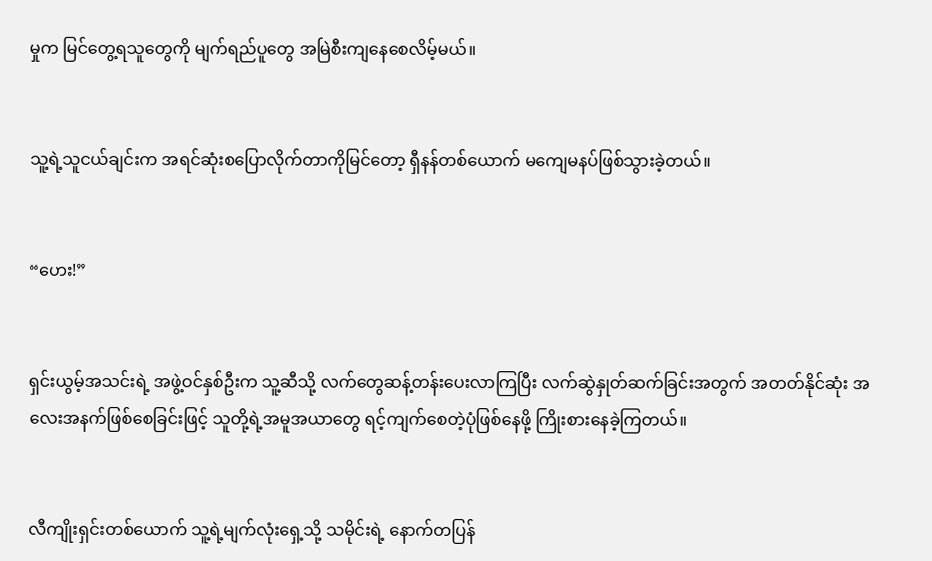မှုက မြင်တွေ့ရသူတွေကို မျက်ရည်ပူတွေ အမြဲစီးကျနေစေလိမ့်မယ်။


သူ့ရဲ့သူငယ်ချင်းက အရင်ဆုံးစပြောလိုက်တာကိုမြင်တော့ ရှီနန်တစ်ယောက် မကျေမနပ်ဖြစ်သွားခဲ့တယ်။


“ဟေး!”


ရှင်းယွမ့်အသင်းရဲ့ အဖွဲ့ဝင်နှစ်ဦးက သူ့ဆီသို့ လက်တွေဆန့်တန်းပေးလာကြပြီး လက်ဆွဲနှုတ်ဆက်ခြင်းအတွက် အတတ်နိုင်ဆုံး အလေးအနက်ဖြစ်စေခြင်းဖြင့် သူတို့ရဲ့အမူအယာတွေ ရင့်ကျက်စေတဲ့ပုံဖြစ်နေဖို့ ကြိုးစားနေခဲ့ကြတယ်။


လီကျိုးရှင်းတစ်ယောက် သူ့ရဲ့မျက်လုံးရှေ့သို့ သမိုင်းရဲ့ နောက်တပြန်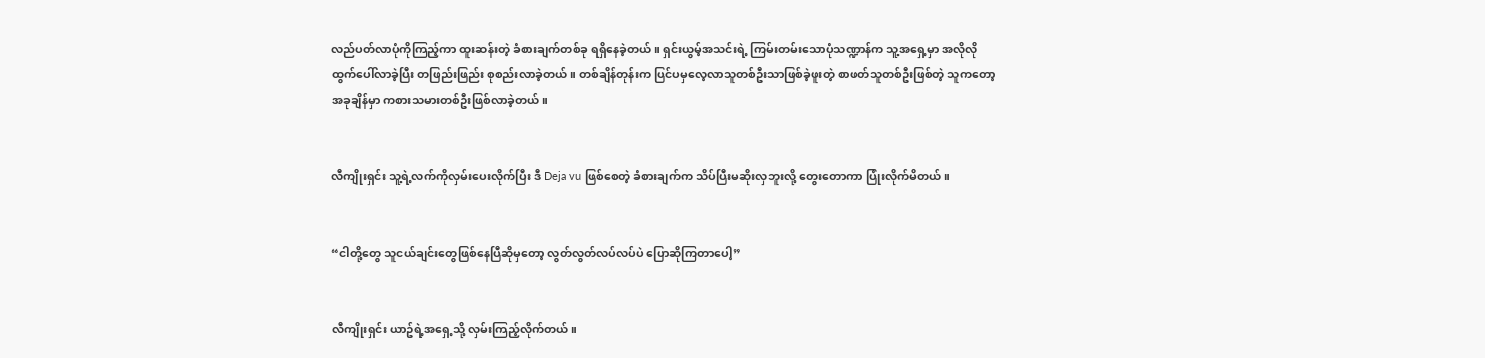လည်ပတ်လာပုံကိုကြည့်ကာ ထူးဆန်းတဲ့ ခံစားချက်တစ်ခု ရရှိနေခဲ့တယ်။ ရှင်းယွမ့်အသင်းရဲ့ ကြမ်းတမ်းသောပုံသဏ္ဍာန်က သူ့အရှေ့မှာ အလိုလိုထွက်ပေါ်လာခဲ့ပြီး တဖြည်းဖြည်း စုစည်းလာခဲ့တယ်။ တစ်ချိန်တုန်းက ပြင်ပမှလေ့လာသူတစ်ဦးသာဖြစ်ခဲ့ဖူးတဲ့ စာဖတ်သူတစ်ဦးဖြစ်တဲ့ သူကတော့ အခုချိန်မှာ ကစားသမားတစ်ဦးဖြစ်လာခဲ့တယ်။


လီကျိုးရှင်း သူ့ရဲ့လက်ကိုလှမ်းပေးလိုက်ပြီး ဒီ Deja vu ဖြစ်စေတဲ့ ခံစားချက်က သိပ်ပြီးမဆိုးလှဘူးလို့ တွေးတောကာ ပြုံးလိုက်မိတယ်။


“ငါတို့တွေ သူငယ်ချင်းတွေဖြစ်နေပြီဆိုမှတော့ လွတ်လွတ်လပ်လပ်ပဲ ပြောဆိုကြတာပေါ့”


လီကျိုးရှင်း ယာဥ်ရဲ့အရှေ့သို့ လှမ်းကြည့်လိုက်တယ်။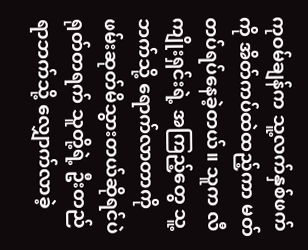ကုဝမ်ချန်က သူ့လက်နှစ်ဖက်ကို အိတ်ကပ်ထဲထည့်ကာ မတ်တပ်ရပ်နေခဲ့တယ်။ သူက လီကျိုးရှင်းရဲ့ အကြည့်တွေ သူ့ဘက်သို့ ရောက်လာတာကို ဖမ်းဆုတ်မိသွားတယ်ဆိုရင်ပဲ ရုတ်တရက် သူတို့ရဲ့ ဦးတည်ရာဘက်သို့ လျှောက်လာခဲ့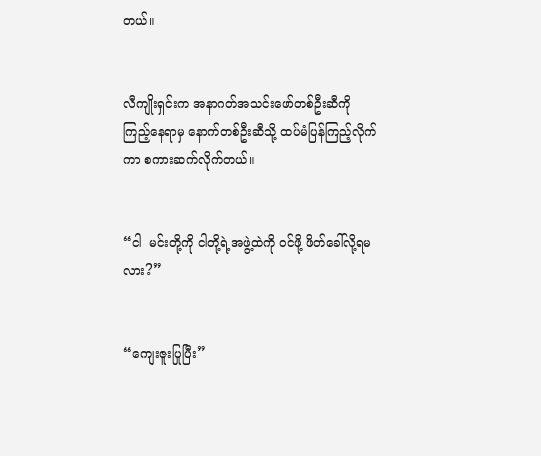တယ်။


လီကျိုးရှင်းက အနာဂတ်အသင်းဖော်တစ်ဦးဆီကိုကြည့်နေရာမှ နောက်တစ်ဦးဆီသို့ ထပ်မံပြန်ကြည့်လိုက်ကာ စကားဆက်လိုက်တယ်။


“ငါ  မင်းတို့ကို ငါတို့ရဲ့အဖွဲ့ထဲကို ဝင်ဖို့ ဖိတ်ခေါ်လို့ရမလား?”


“ကျေးဇူးပြုပြီး”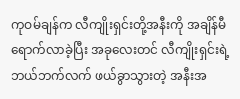ကုဝမ်ချန်က လီကျိုးရှင်းတို့အနီးကို အချိန်မီရောက်လာခဲ့ပြီး အခုလေးတင် လီကျိုးရှင်းရဲ့ ဘယ်ဘက်လက် ဖယ်ခွာသွားတဲ့ အနီးအ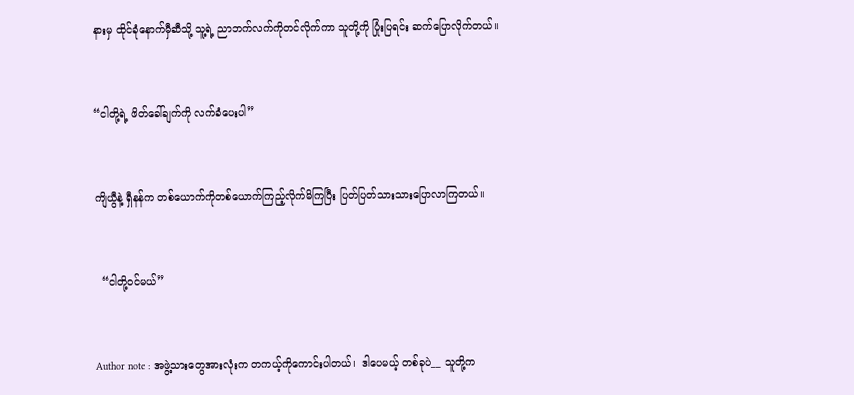နားမှ ထိုင်ခုံနောက်မှီဆီသို့ သူ့ရဲ့ ညာဘက်လက်ကိုတင်လိုက်ကာ သူတို့ကို ပြုံးပြရင်း ဆက်ပြောလိုက်တယ်။


“ငါတို့ရဲ့ ဖိတ်ခေါ်ချက်ကို လက်ခံပေးပါ”


ကျိယွီနဲ့ ရှီနန်က တစ်ယောက်ကိုတစ်ယောက်ကြည့်လိုက်မိကြပြီး ပြတ်ပြတ်သားသားပြောလာကြတယ်။


  “ငါတို့ဝင်မယ်”


Author note : အဖွဲ့သားတွေအားလုံးက တကယ့်ကိုကောင်းပါတယ်၊  ဒါပေမယ့် တစ်ခုပဲ__ သူတို့က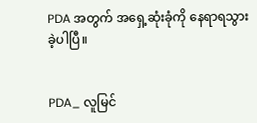PDA အတွက် အရှေ့ဆုံးခုံကို နေရာရသွားခဲ့ပါပြီ။


PDA_ လူမြင်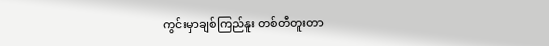ကွင်းမှာချစ်ကြည်နူး တစ်တီတူးတာ